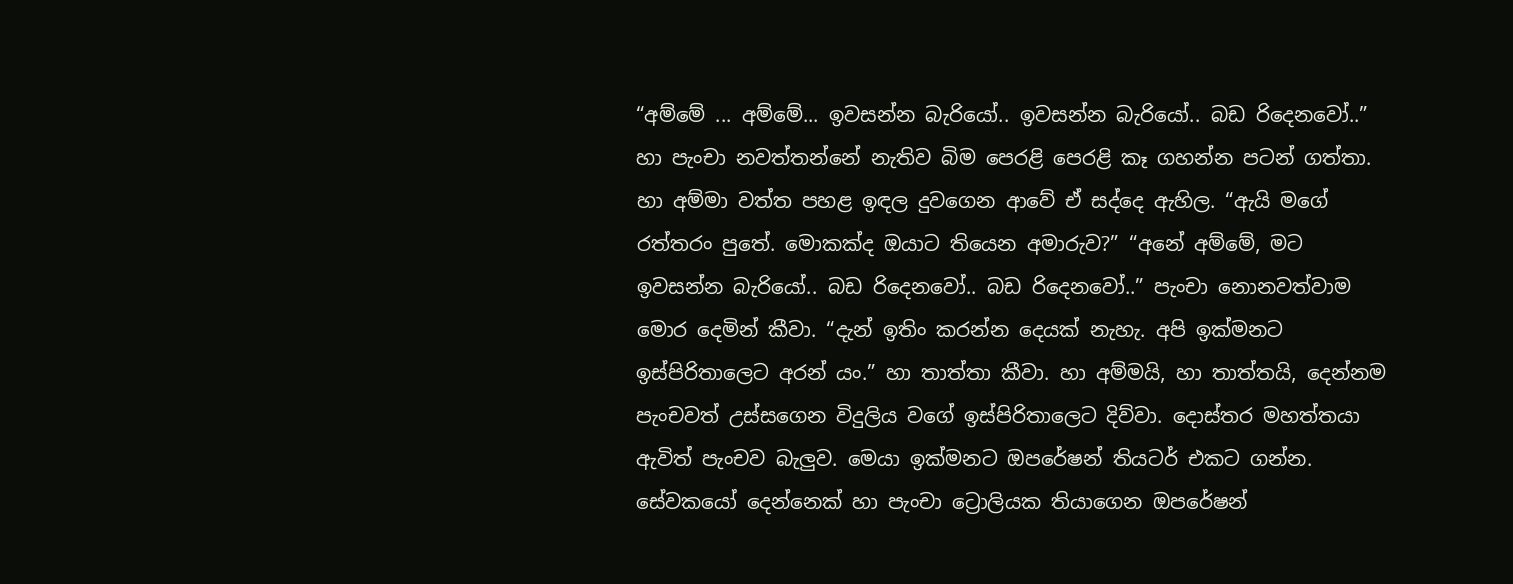“අම්මේ ... අම්මේ... ඉවසන්න බැරියෝ.. ඉවසන්න බැරියෝ.. බඩ රිදෙනවෝ..” හා පැංචා නවත්තන්නේ නැතිව බිම පෙරළි පෙරළි කෑ ගහන්න පටන් ගත්තා. හා අම්මා වත්ත පහළ ඉඳල දුවගෙන ආවේ ඒ සද්දෙ ඇහිල. “ඇයි මගේ රත්තරං පුතේ. මොකක්ද ඔයාට තියෙන අමාරුව?” “අනේ අම්මේ, මට ඉවසන්න බැරියෝ.. බඩ රිදෙනවෝ.. බඩ රිදෙනවෝ..” පැංචා නොනවත්වාම මොර දෙමින් කීවා. “දැන් ඉතිං කරන්න දෙයක් නැහැ. අපි ඉක්මනට ඉස්පිරිතාලෙට අරන් යං.” හා තාත්තා කීවා. හා අම්මයි, හා තාත්තයි, දෙන්නම පැංචවත් උස්සගෙන විදුලිය වගේ ඉස්පිරිතාලෙට දිව්වා. දොස්තර මහත්තයා ඇවිත් පැංචව බැලුව. මෙයා ඉක්මනට ඔපරේෂන් තියටර් එකට ගන්න. සේවකයෝ දෙන්නෙක් හා පැංචා ට්‍රොලියක තියාගෙන ඔපරේෂන්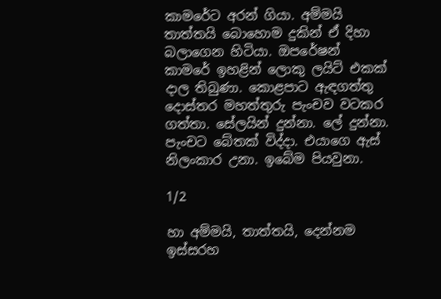කාමරේට අරන් ගියා. අම්මයි තාත්තයි බොහොම දුකින් ඒ දිහා බලාගෙන හිටියා. ඔපරේෂන් කාමරේ ඉහළින් ලොකු ලයිට් එකක් දාල තිබුණා. කොළපාට ඇඳගත්තු දොස්තර මහත්තුරු පැංචව වටකර ගත්තා. සේලයින් දුන්නා. ලේ දුන්නා. පැංචට බේතක් විද්දා. එයාගෙ ඇස් නිලංකාර උනා. ඉබේම පියවුනා.

1/2

හා අම්මයි, තාත්තයි, දෙන්නම ඉස්සරහ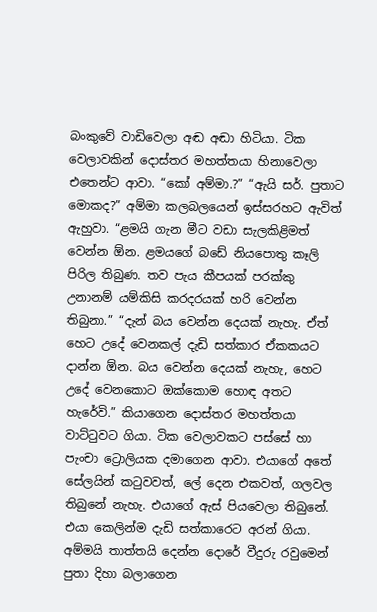බංකුවේ වාඩිවෙලා අඬ අඬා හිටියා. ටික වෙලාවකින් දොස්තර මහත්තයා හිනාවෙලා එතෙන්ට ආවා. “කෝ අම්මා.?” “ඇයි සර්. පුතාට මොකද?” අම්මා කලබලයෙන් ඉස්සරහට ඇවිත් ඇහුවා. “ළමයි ගැන මීට වඩා සැලකිළිමත් වෙන්න ඕන. ළමයගේ බඩේ නියපොතු කෑලි පිරිල තිබුණ. තව පැය කීපයක් පරක්කු උනානම් යම්කිසි කරදරයක් හරි වෙන්න තිබුනා.” “දැන් බය වෙන්න දෙයක් නැහැ. ඒත් හෙට උදේ වෙනකල් දැඩි සත්කාර ඒකකයට දාන්න ඕන. බය වෙන්න දෙයක් නැහැ, හෙට උදේ වෙනකොට ඔක්කොම හොඳ අතට හැරේවි.” කියාගෙන දොස්තර මහත්තයා වාට්ටුවට ගියා. ටික වෙලාවකට පස්සේ හා පැංචා ට්‍රොලියක දමාගෙන ආවා. එයාගේ අතේ සේලයින් කටුවවත්, ලේ දෙන එකවත්, ගලවල තිබුනේ නැහැ. එයාගේ ඇස් පියවෙලා තිබුනේ. එයා කෙලින්ම දැඩි සත්කාරෙට අරන් ගියා. අම්මයි තාත්තයි දෙන්න දොරේ වීදුරු රවුමෙන් පුතා දිහා බලාගෙන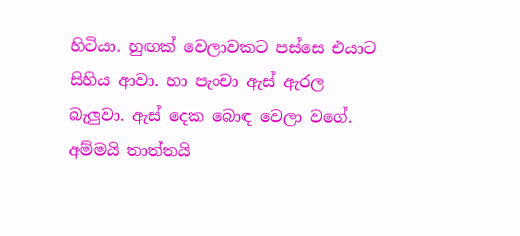හිටියා. හුඟක් වෙලාවකට පස්සෙ එයාට සිහිය ආවා. හා පැංචා ඇස් ඇරල බැලුවා. ඇස් දෙක බොඳ වෙලා වගේ. අම්මයි තාත්තයි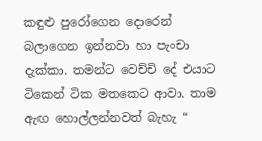කඳුළු පුරෝගෙන දොරෙන් බලාගෙන ඉන්නවා හා පැංචා දැක්කා. තමන්ට වෙච්චි දේ එයාට ටිකෙන් ටික මතකෙට ආවා. තාම ඇඟ හොල්ලන්නවත් බැහැ “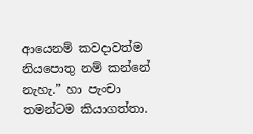ආයෙනම් කවදාවත්ම නියපොතු නම් කන්නේ නැහැ.” හා පැංචා තමන්ටම කියාගත්තා.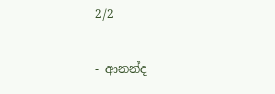2/2

- ආනන්ද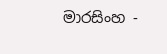මාරසිංහ -